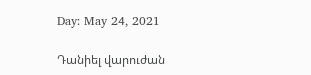Day: May 24, 2021

Դանիել վարուժան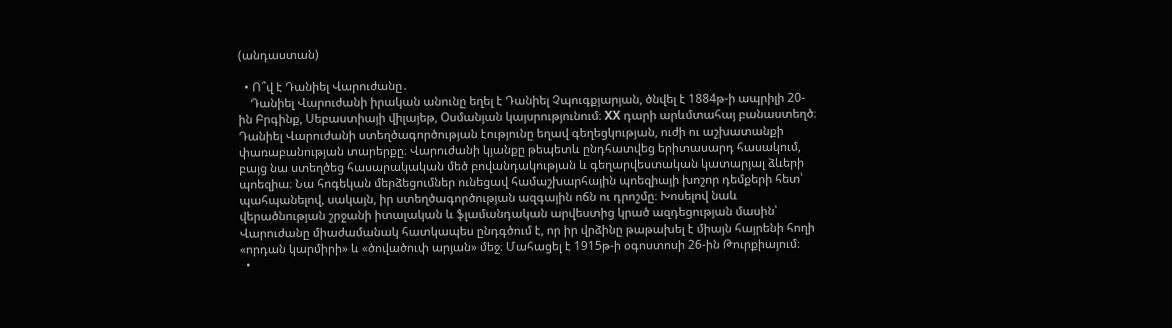(անդաստան)

  • Ո՞վ է Դանիել Վարուժանը․
    Դանիել Վարուժանի իրական անունը եղել է Դանիել Չպուգքյարյան, ծնվել է 1884թ-ի ապրիլի 20-ին Բրգինք, Սեբաստիայի վիլայեթ, Օսմանյան կայսրությունում։ XX դարի արևմտահայ բանաստեղծ։ Դանիել Վարուժանի ստեղծագործության էությունը եղավ գեղեցկության, ուժի ու աշխատանքի փառաբանության տարերքը։ Վարուժանի կյանքը թեպետև ընդհատվեց երիտասարդ հասակում, բայց նա ստեղծեց հասարակական մեծ բովանդակության և գեղարվեստական կատարյալ ձևերի պոեզիա։ Նա հոգեկան մերձեցումներ ունեցավ համաշխարհային պոեզիայի խոշոր դեմքերի հետ՝ պահպանելով, սակայն, իր ստեղծագործության ազգային ոճն ու դրոշմը։ Խոսելով նաև վերածնության շրջանի իտալական և ֆլամանդական արվեստից կրած ազդեցության մասին՝ Վարուժանը միաժամանակ հատկապես ընդգծում է, որ իր վրձինը թաթախել է միայն հայրենի հողի «որդան կարմիրի» և «ծովածուփ արյան» մեջ։ Մահացել է 1915թ-ի օգոստոսի 26-ին Թուրքիայում։
  •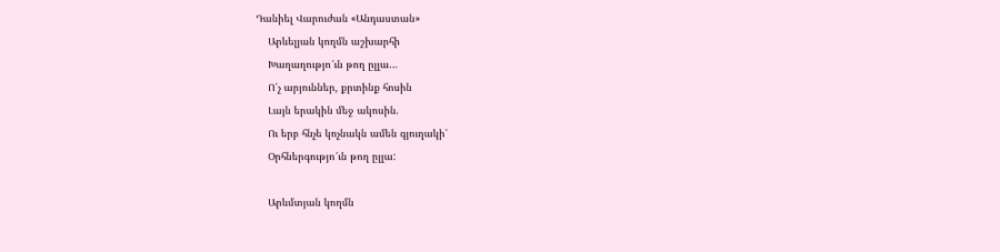Դանիել Վարուժան «Անդաստան»
    Արևելյան կողմն աշխարհի
    Խաղաղությո՜ւն թող ըլլա…
    Ո՛չ արյուններ, քրտինք հոսին
    Լայն երակին մեջ ակոսին.
    Ու երբ հնչե կոչնակն ամեն գյուղակի՝
    Օրհներգությո՜ւն թող ըլլա:

    Արևմտյան կողմն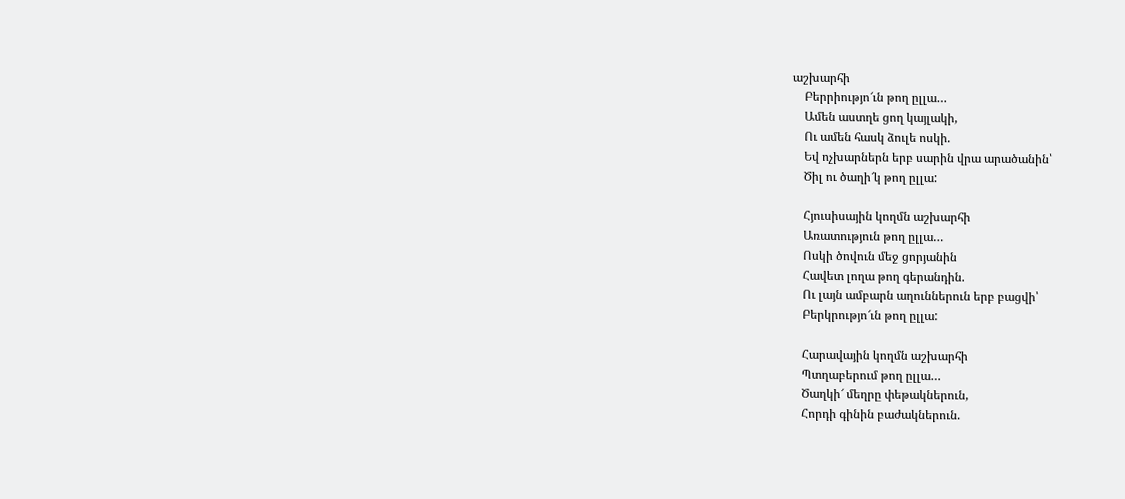աշխարհի
    Բերրիությո՜ւն թող ըլլա…
    Ամեն աստղե ցող կայլակի,
    Ու ամեն հասկ ձուլե ոսկի.
    Եվ ոչխարներն երբ սարին վրա արածանին՝
    Ծիլ ու ծաղի՜կ թող ըլլա:

    Հյուսիսային կողմն աշխարհի
    Առատություն թող ըլլա…
    Ոսկի ծովուն մեջ ցորյանին
    Հավետ լողա թող գերանդին.
    Ու լայն ամբարն աղուններուն երբ բացվի՝
    Բերկրությո՜ւն թող ըլլա:

    Հարավային կողմն աշխարհի
    Պտղաբերում թող ըլլա…
    Ծաղկի՜ մեղրը փեթակներուն,
    Հորդի գինին բաժակներուն.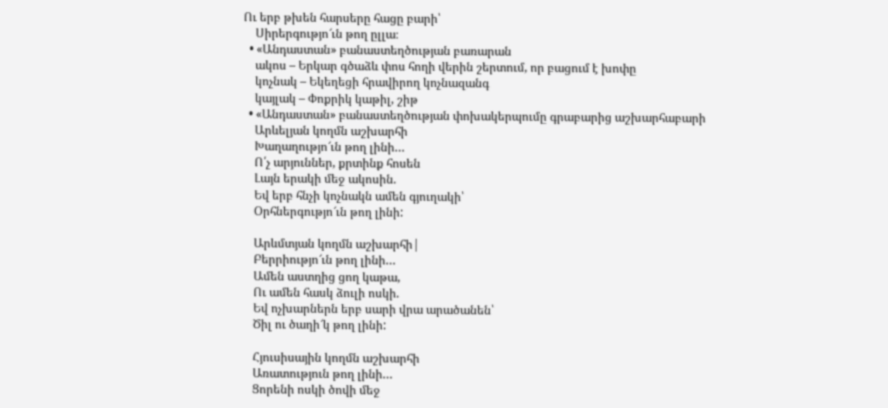Ու երբ թխեն հարսերը հացը բարի՝
    Սիրերգությո՜ւն թող ըլլա։
  • «Անդաստան» բանաստեղծության բառարան
    ակոս – Երկար գծաձև փոս հողի վերին շերտում, որ բացում է խոփը
    կոչնակ – Եկեղեցի հրավիրող կոչնազանգ
    կայլակ – Փոքրիկ կաթիլ, շիթ
  • «Անդաստան» բանաստեղծության փոխակերպումը գրաբարից աշխարհաբարի
    Արևելյան կողմն աշխարհի
    Խաղաղությո՜ւն թող լինի…
    Ո՛չ արյուններ, քրտինք հոսեն
    Լայն երակի մեջ ակոսին.
    Եվ երբ հնչի կոչնակն ամեն գյուղակի՝
    Օրհներգությո՜ւն թող լինի:

    Արևմտյան կողմն աշխարհի|
    Բերրիությո՜ւն թող լինի…
    Ամեն աստղից ցող կաթա,
    Ու ամեն հասկ ձուլի ոսկի.
    Եվ ոչխարներն երբ սարի վրա արածանեն՝
    Ծիլ ու ծաղի՜կ թող լինի:

    Հյուսիսային կողմն աշխարհի
    Առատություն թող լինի…
    Ցորենի ոսկի ծովի մեջ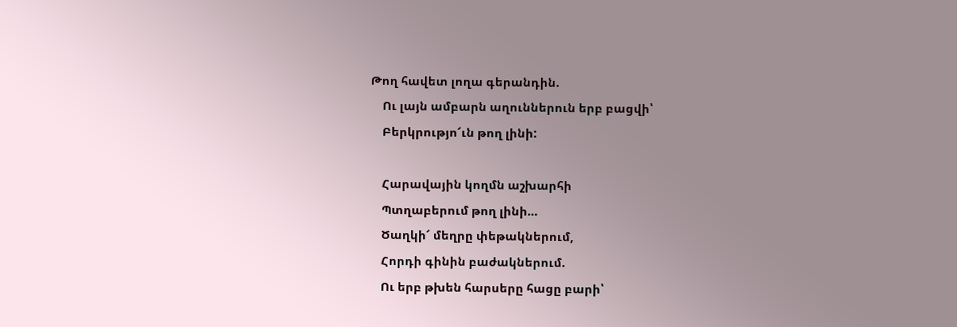Թող հավետ լողա գերանդին.
    Ու լայն ամբարն աղուններուն երբ բացվի՝
    Բերկրությո՜ւն թող լինի:

    Հարավային կողմն աշխարհի
    Պտղաբերում թող լինի…
    Ծաղկի՜ մեղրը փեթակներում,
    Հորդի գինին բաժակներում.
    Ու երբ թխեն հարսերը հացը բարի՝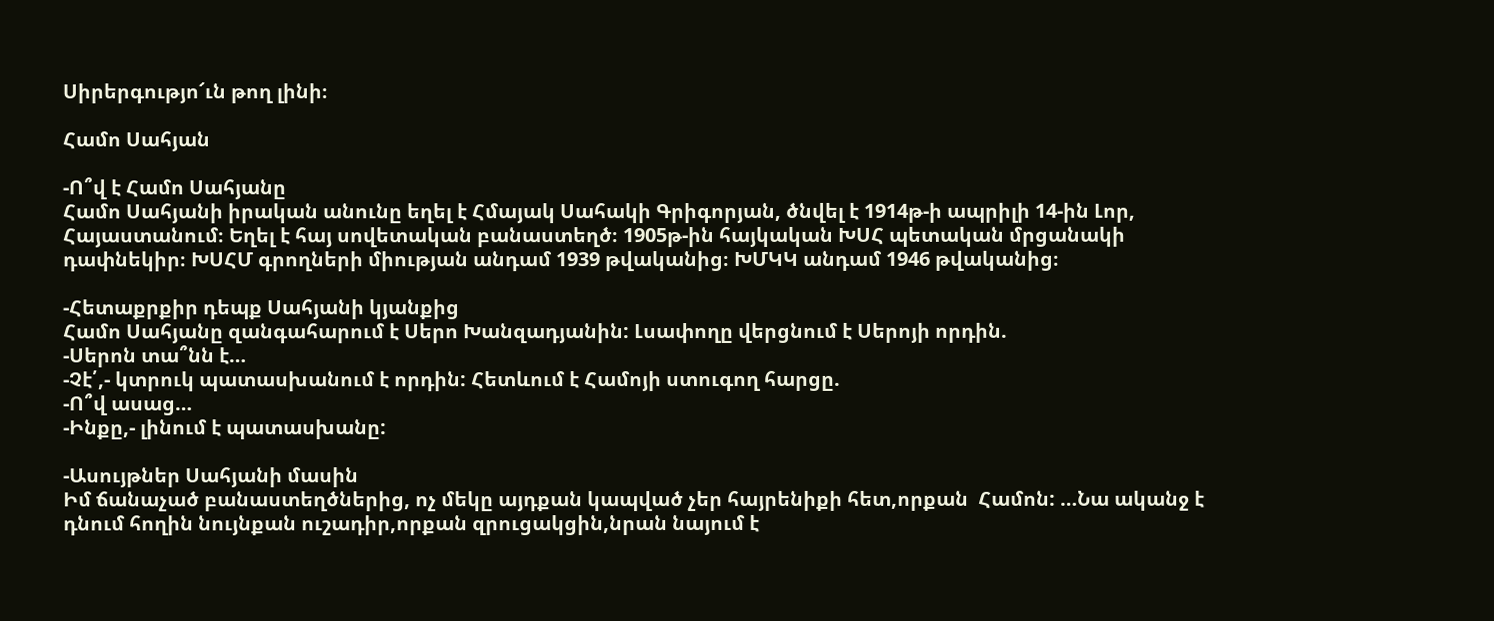Սիրերգությո՜ւն թող լինի։

Համո Սահյան

-Ո՞վ է Համո Սահյանը
Համո Սահյանի իրական անունը եղել է Հմայակ Սահակի Գրիգորյան, ծնվել է 1914թ-ի ապրիլի 14-ին Լոր, Հայաստանում։ Եղել է հայ սովետական բանաստեղծ։ 1905թ-ին հայկական ԽՍՀ պետական մրցանակի դափնեկիր։ ԽՍՀՄ գրողների միության անդամ 1939 թվականից։ ԽՄԿԿ անդամ 1946 թվականից։

-Հետաքրքիր դեպք Սահյանի կյանքից
Համո Սահյանը զանգահարում է Սերո Խանզադյանին: Լսափողը վերցնում է Սերոյի որդին.
-Սերոն տա՞նն է…
-Չէ՛,- կտրուկ պատասխանում է որդին: Հետևում է Համոյի ստուգող հարցը.
-Ո՞վ ասաց…
-Ինքը,- լինում է պատասխանը:

-Ասույթներ Սահյանի մասին
Իմ ճանաչած բանաստեղծներից, ոչ մեկը այդքան կապված չեր հայրենիքի հետ,որքան  Համոն: …Նա ականջ է դնում հողին նույնքան ուշադիր,որքան զրուցակցին,նրան նայում է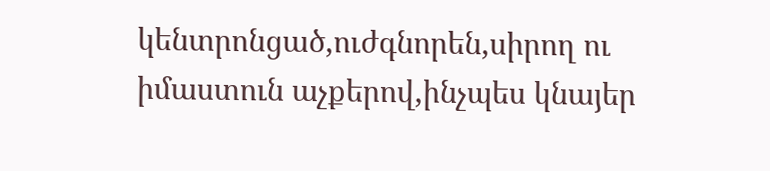կենտրոնցած,ուժգնորեն,սիրող ու իմաստուն աչքերով,ինչպես կնայեր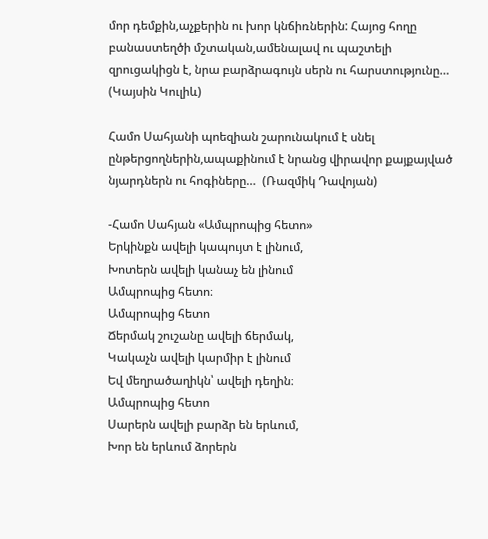մոր դեմքին,աչքերին ու խոր կնճիռներին: Հայոց հողը բանաստեղծի մշտական,ամենալավ ու պաշտելի զրուցակիցն է, նրա բարձրագույն սերն ու հարստությունը… (Կայսին Կուլիև)

Համո Սահյանի պոեզիան շարունակում է սնել ընթերցողներին,ապաքինում է նրանց վիրավոր քայքայված նյարդներն ու հոգիները…  (Ռազմիկ Դավոյան)

-Համո Սահյան «Ամպրոպից հետո»
Երկինքն ավելի կապույտ է լինում,
Խոտերն ավելի կանաչ են լինում
Ամպրոպից հետո։
Ամպրոպից հետո
Ճերմակ շուշանը ավելի ճերմակ,
Կակաչն ավելի կարմիր է լինում
Եվ մեղրածաղիկն՝ ավելի դեղին։
Ամպրոպից հետո
Սարերն ավելի բարձր են երևում,
Խոր են երևում ձորերն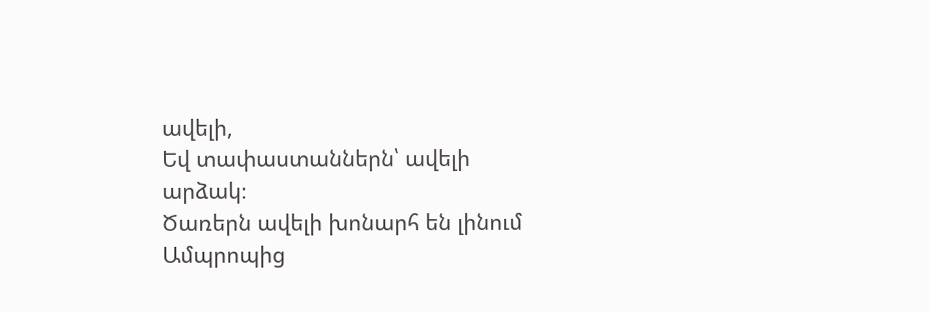ավելի,
Եվ տափաստաններն՝ ավելի արձակ։
Ծառերն ավելի խոնարհ են լինում
Ամպրոպից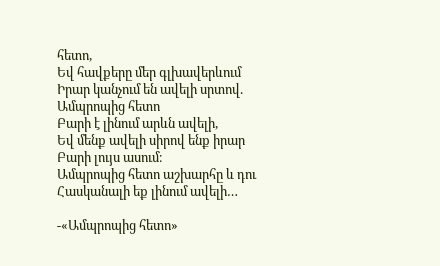հետո,
Եվ հավքերը մեր գլխավերևում
Իրար կանչում են ավելի սրտով.
Ամպրոպից հետո
Բարի է լինում արևն ավելի,
Եվ մենք ավելի սիրով ենք իրար
Բարի լույս ասում։
Ամպրոպից հետո աշխարհը և դու
Հասկանալի եք լինում ավելի…

-«Ամպրոպից հետո»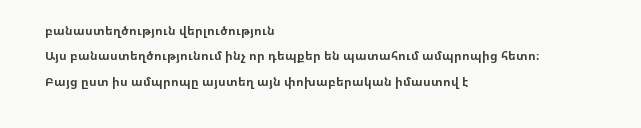բանաստեղծություն վերլուծություն
Այս բանաստեղծությունում ինչ որ դեպքեր են պատահում ամպրոպից հետո։ Բայց ըստ իս ամպրոպը այստեղ այն փոխաբերական իմաստով է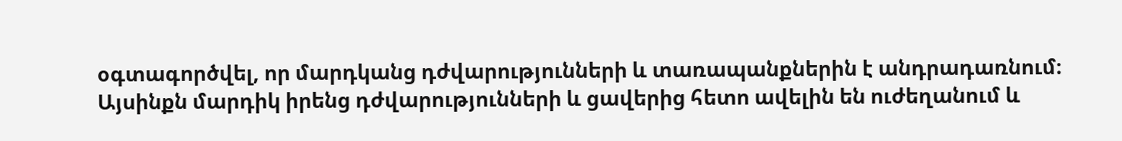օգտագործվել, որ մարդկանց դժվարությունների և տառապանքներին է անդրադառնում։ Այսինքն մարդիկ իրենց դժվարությունների և ցավերից հետո ավելին են ուժեղանում և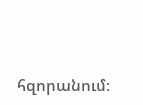հզորանում։